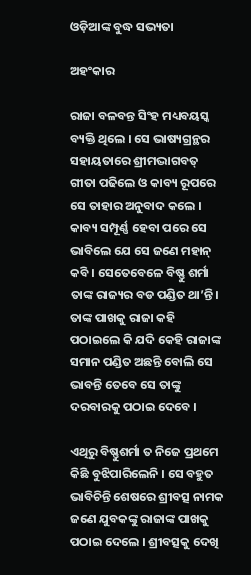ଓଡ଼ିଆଙ୍କ ବୁଦ୍ଧ ସଭ୍ୟତା

ଅହଂକାର

ରାଜା ବଳବନ୍ତ ସିଂହ ମଧ୍ୟବୟସ୍କ ବ୍ୟକ୍ତି ଥିଲେ । ସେ ଭାଷ୍ୟଗ୍ରନ୍ଥର ସହାୟତାରେ ଶ୍ରୀମଦ୍ଭାଗବତ୍ ଗୀତା ପଢିଲେ ଓ କାବ୍ୟ ରୂପରେ ସେ ତାହାର ଅନୁବାଦ କଲେ । କାବ୍ୟ ସମ୍ପୂର୍ଣ୍ଣ ହେବା ପରେ ସେ ଭାବିଲେ ଯେ ସେ ଜଣେ ମହାନ୍ କବି । ସେତେବେଳେ ବିଷ୍ଣୁ ଶର୍ମା ତାଙ୍କ ରାଜ୍ୟର ବଡ ପଣ୍ଡିତ ଥା’ନ୍ତି । ତାଙ୍କ ପାଖକୁ ରାଜା କହି ପଠାଇଲେ କି ଯଦି କେହି ରାଜାଙ୍କ ସମାନ ପଣ୍ଡିତ ଅଛନ୍ତି ବୋଲି ସେ ଭାବନ୍ତି ତେବେ ସେ ତାଙ୍କୁ ଦରବାରକୁ ପଠାଇ ଦେବେ ।

ଏଥିରୁ ବିଷ୍ଣୁଶର୍ମା ତ ନିଜେ ପ୍ରଥମେ କିଛି ବୁଝିପାରିଲେନି । ସେ ବହୁତ ଭାବିଚିନ୍ତି ଶେଷରେ ଶ୍ରୀବତ୍ସ ନାମକ ଜଣେ ଯୁବକଙ୍କୁ ରାଜାଙ୍କ ପାଖକୁ ପଠାଇ ଦେଲେ । ଶ୍ରୀବତ୍ସକୁ ଦେଖି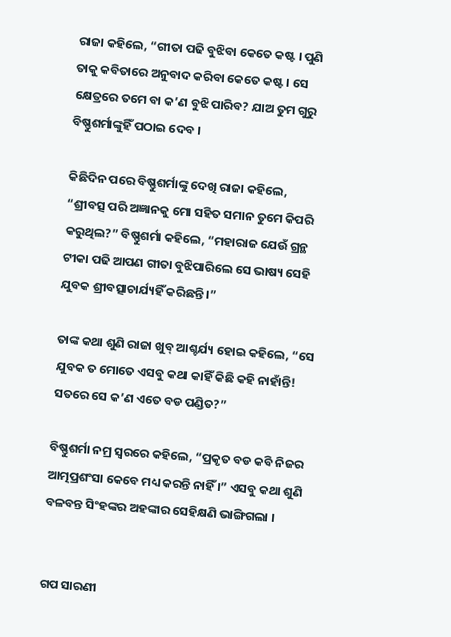ରାଜା କହିଲେ, “ଗୀତା ପଢି ବୁଝିବା କେତେ କଷ୍ଟ । ପୁଣି ତାକୁ କବିତାରେ ଅନୁବାଦ କରିବା କେତେ କଷ୍ଟ । ସେ କ୍ଷେତ୍ରରେ ତମେ ବା କ’ଣ ବୁଝି ପାରିବ? ଯାଅ ତୁମ ଗୁରୁ ବିଷ୍ଣୁଶର୍ମାଙ୍କୁହିଁ ପଠାଇ ଦେବ ।

କିଛିଦିନ ପରେ ବିଷ୍ଣୁଶର୍ମାଙ୍କୁ ଦେଖି ରାଜା କହିଲେ, “ଶ୍ରୀବତ୍ସ ପରି ଅଜ୍ଞାନକୁ ମୋ ସହିତ ସମାନ ତୁମେ କିପରି କରୁଥିଲ?” ବିଷ୍ଣୁଶର୍ମା କହିଲେ, “ମହାରାଜ ଯେଉଁ ଗ୍ରନ୍ଥ ଟୀକା ପଢି ଆପଣ ଗୀତା ବୁଝିପାରିଲେ ସେ ଭାଷ୍ୟ ସେହି ଯୁବକ ଶ୍ରୀବତ୍ସାଚାର୍ଯ୍ୟହିଁ କରିଛନ୍ତି ।”

ତାଙ୍କ କଥା ଶୁଣି ରାଜା ଖୁବ୍ ଆଶ୍ଚର୍ଯ୍ୟ ହୋଇ କହିଲେ, “ସେ ଯୁବକ ତ ମୋତେ ଏସବୁ କଥା କାହିଁ କିଛି କହି ନାହାଁନ୍ତି! ସତରେ ସେ କ’ଣ ଏତେ ବଡ ପଣ୍ଡିତ?”

ବିଷ୍ଣୁଶର୍ମା ନମ୍ର ସ୍ୱରରେ କହିଲେ, “ପ୍ରକୃତ ବଡ କବି ନିଜର ଆତ୍ମପ୍ରଶଂସା କେବେ ମଧ୍ୟ କରନ୍ତି ନାହିଁ ।” ଏସବୁ କଥା ଶୁଣି ବଳବନ୍ତ ସିଂହଙ୍କର ଅହଙ୍କାର ସେହିକ୍ଷଣି ଭାଙ୍ଗିଗଲା ।


ଗପ ସାରଣୀ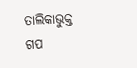ତାଲିକାଭୁକ୍ତ ଗପ